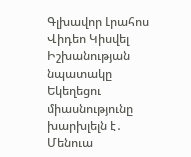Գլխավոր Լրահոս Վիդեո Կիսվել
Իշխանության նպատակը Եկեղեցու միասնությունը խարխլելն է․ Մենուա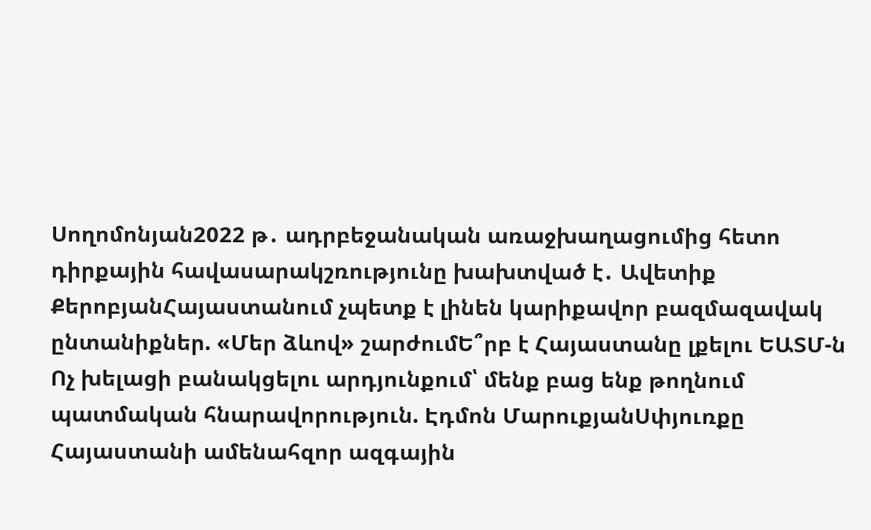Սողոմոնյան2022 թ․ ադրբեջանական առաջխաղացումից հետո դիրքային հավասարակշռությունը խախտված է․ Ավետիք ՔերոբյանՀայաստանում չպետք է լինեն կարիքավոր բազմազավակ ընտանիքներ. «Մեր ձևով» շարժումԵ՞րբ է Հայաստանը լքելու ԵԱՏՄ-ն Ոչ խելացի բանակցելու արդյունքում՝ մենք բաց ենք թողնում պատմական հնարավորություն. Էդմոն ՄարուքյանՍփյուռքը Հայաստանի ամենահզոր ազգային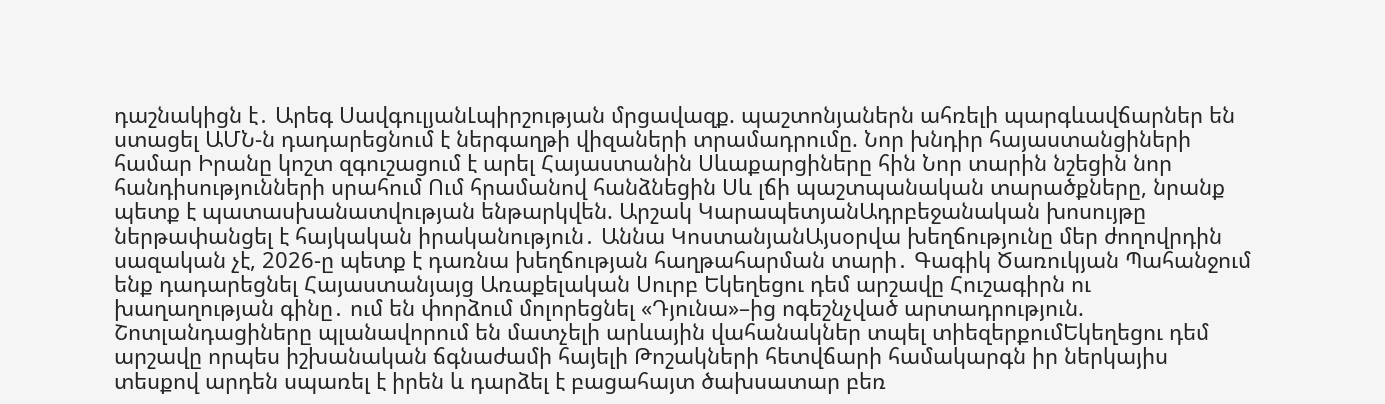դաշնակիցն է․ Արեգ ՍավգուլյանԼպիրշության մրցավազք. պաշտոնյաներն ահռելի պարգևավճարներ են ստացել ԱՄՆ-ն դադարեցնում է ներգաղթի վիզաների տրամադրումը. Նոր խնդիր հայաստանցիների համար Իրանը կոշտ զգուշացում է արել Հայաստանին Սևաքարցիները հին Նոր տարին նշեցին նոր հանդիսությունների սրահում Ում հրամանով հանձնեցին Սև լճի պաշտպանական տարածքները, նրանք պետք է պատասխանատվության ենթարկվեն. Արշակ ԿարապետյանԱդրբեջանական խոսույթը ներթափանցել է հայկական իրականություն․ Աննա ԿոստանյանԱյսօրվա խեղճությունը մեր ժողովրդին սազական չէ, 2026-ը պետք է դառնա խեղճության հաղթահարման տարի․ Գագիկ Ծառուկյան Պահանջում ենք դադարեցնել Հայաստանյայց Առաքելական Սուրբ Եկեղեցու դեմ արշավը Հուշագիրն ու խաղաղության գինը․ ում են փորձում մոլորեցնել «Դյունա»–ից ոգեշնչված արտադրություն. Շոտլանդացիները պլանավորում են մատչելի արևային վահանակներ տպել տիեզերքումԵկեղեցու դեմ արշավը որպես իշխանական ճգնաժամի հայելի Թոշակների հետվճարի համակարգն իր ներկայիս տեսքով արդեն սպառել է իրեն և դարձել է բացահայտ ծախսատար բեռ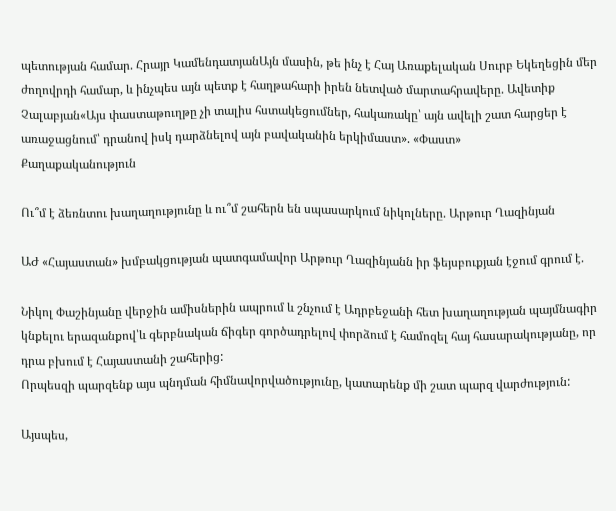պետության համար. Հրայր ԿամենդատյանԱյն մասին, թե ինչ է Հայ Առաքելական Սուրբ Եկեղեցին մեր ժողովրդի համար, և ինչպես այն պետք է հաղթահարի իրեն նետված մարտահրավերը. Ավետիք Չալաբյան«Այս փաստաթուղթը չի տալիս հստակեցումներ, հակառակը՝ այն ավելի շատ հարցեր է առաջացնում՝ դրանով իսկ դարձնելով այն բավականին երկիմաստ». «Փաստ»
Քաղաքականություն

Ու՞մ է ձեռնտու խաղաղությունը և ու՞մ շահերն են սպասարկում նիկոլները. Արթուր Ղազինյան

ԱԺ «Հայաստան» խմբակցության պատգամավոր Արթուր Ղազինյանն իր ֆեյսբուքյան էջում գրում է.

Նիկոլ Փաշինյանը վերջին ամիսներին ապրում և շնչում է Ադրբեջանի հետ խաղաղության պայմնագիր կնքելու երազանքով՝և գերբնական ճիգեր գործադրելով փորձում է համոզել հայ հասարակությանը, որ դրա բխում է Հայաստանի շահերից:
Որպեսզի պարզենք այս պնդման հիմնավորվածությունը, կատարենք մի շատ պարզ վարժություն:

Այսպես,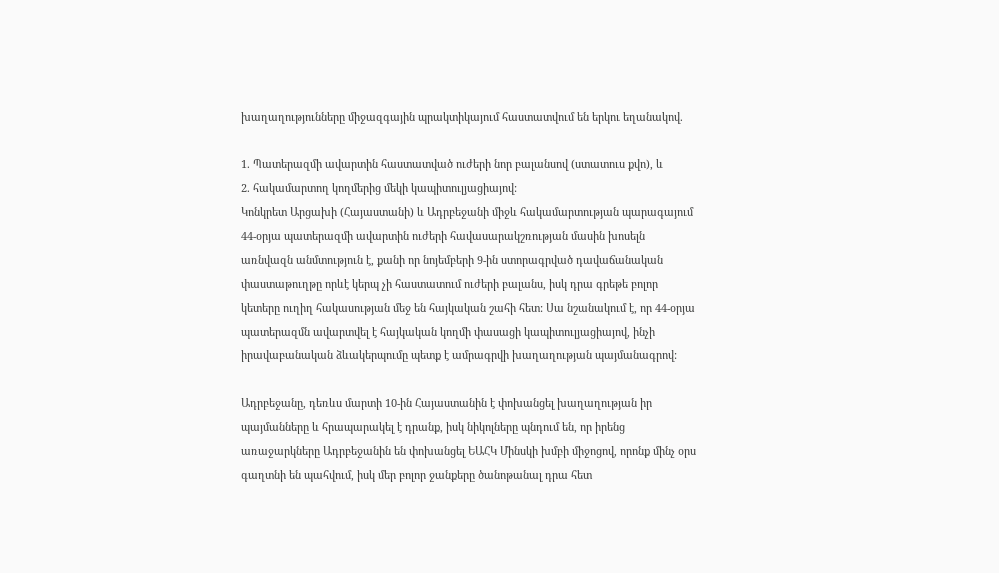խաղաղությունները միջազգային պրակտիկայում հաստատվում են երկու եղանակով.

1. Պատերազմի ավարտին հաստատված ուժերի նոր բալանսով (ստատուս քվո), և
2. հակամարտող կողմերից մեկի կապիտուլյացիայով:
Կոնկրետ Արցախի (Հայաստանի) և Ադրբեջանի միջև հակամարտության պարագայում 44-օրյա պատերազմի ավարտին ուժերի հավասարակշռության մասին խոսելն առնվազն անմտություն է, քանի որ նոյեմբերի 9-ին ստորագրված դավաճանական փաստաթուղթը որևէ կերպ չի հաստատում ուժերի բալանս, իսկ դրա գրեթե բոլոր կետերը ուղիղ հակասության մեջ են հայկական շահի հետ: Սա նշանակում է, որ 44-օրյա պատերազմն ավարտվել է հայկական կողմի փասացի կապիտուլյացիայով, ինչի իրավաբանական ձևակերպումը պետք է ամրագրվի խաղաղության պայմանագրով:

Ադրբեջանը, դեռևս մարտի 10-ին Հայաստանին է փոխանցել խաղաղության իր պայմանները և հրապարակել է դրանք, իսկ նիկոլները պնդում են, որ իրենց առաջարկները Ադրբեջանին են փոխանցել ԵԱՀԿ Մինսկի խմբի միջոցով, որոնք մինչ օրս գաղտնի են պահվում, իսկ մեր բոլոր ջանքերը ծանոթանալ դրա հետ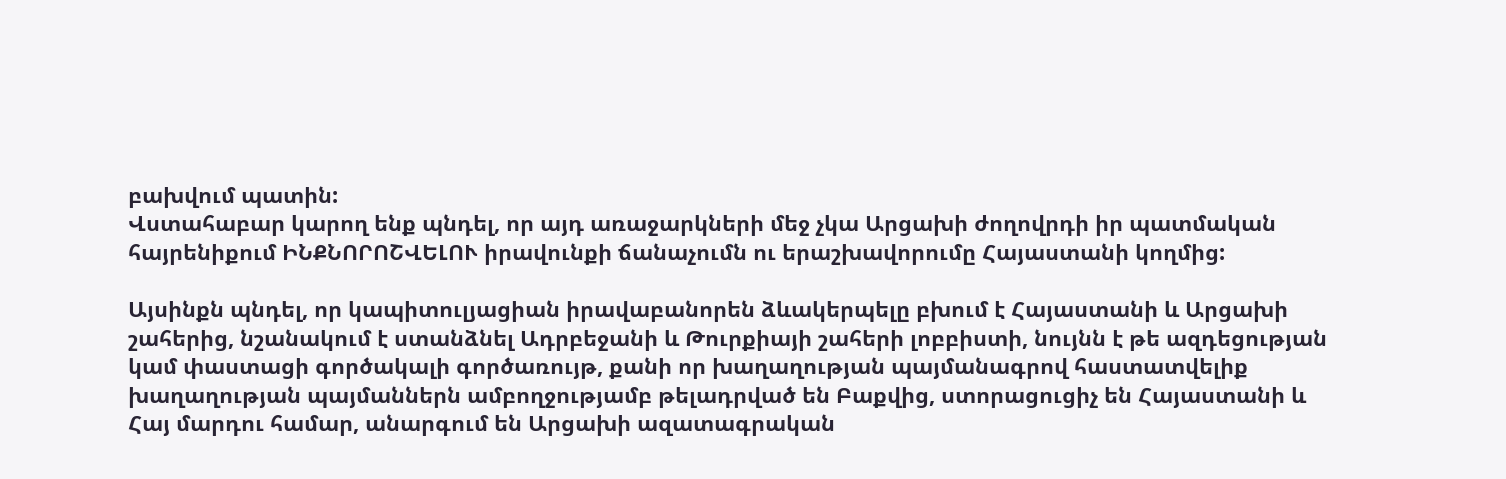բախվում պատին:
Վստահաբար կարող ենք պնդել, որ այդ առաջարկների մեջ չկա Արցախի ժողովրդի իր պատմական հայրենիքում ԻՆՔՆՈՐՈՇՎԵԼՈՒ իրավունքի ճանաչումն ու երաշխավորումը Հայաստանի կողմից:

Այսինքն պնդել, որ կապիտուլյացիան իրավաբանորեն ձևակերպելը բխում է Հայաստանի և Արցախի շահերից, նշանակում է ստանձնել Ադրբեջանի և Թուրքիայի շահերի լոբբիստի, նույնն է թե ազդեցության կամ փաստացի գործակալի գործառույթ, քանի որ խաղաղության պայմանագրով հաստատվելիք խաղաղության պայմաններն ամբողջությամբ թելադրված են Բաքվից, ստորացուցիչ են Հայաստանի և Հայ մարդու համար, անարգում են Արցախի ազատագրական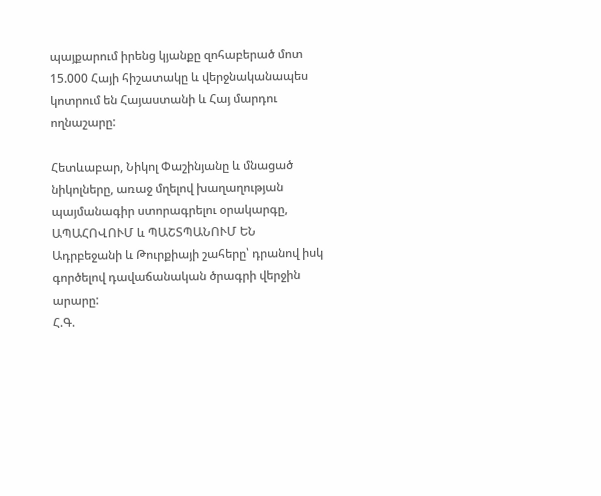պայքարում իրենց կյանքը զոհաբերած մոտ 15.000 Հայի հիշատակը և վերջնականապես կոտրում են Հայաստանի և Հայ մարդու ողնաշարը:

Հետևաբար, Նիկոլ Փաշինյանը և մնացած նիկոլները, առաջ մղելով խաղաղության պայմանագիր ստորագրելու օրակարգը, ԱՊԱՀՈՎՈՒՄ և ՊԱՇՏՊԱՆՈՒՄ ԵՆ Ադրբեջանի և Թուրքիայի շահերը՝ դրանով իսկ գործելով դավաճանական ծրագրի վերջին արարը:
Հ.Գ.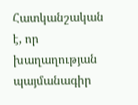Հատկանշական է, որ խաղաղության պայմանագիր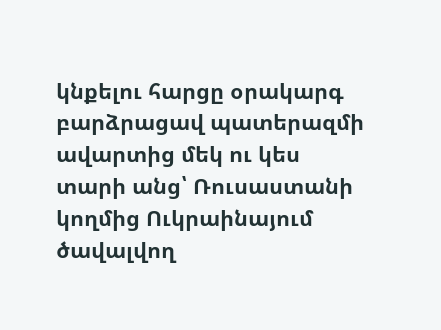կնքելու հարցը օրակարգ բարձրացավ պատերազմի ավարտից մեկ ու կես տարի անց՝ Ռուսաստանի կողմից Ուկրաինայում ծավալվող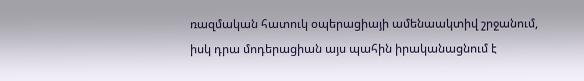ռազմական հատուկ օպերացիայի ամենաակտիվ շրջանում, իսկ դրա մոդերացիան այս պահին իրականացնում է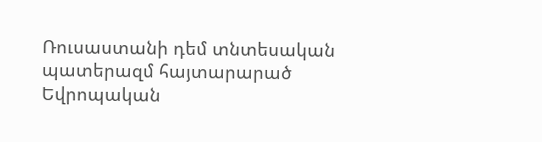Ռուսաստանի դեմ տնտեսական պատերազմ հայտարարած Եվրոպական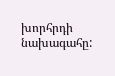խորհրդի նախագահը: